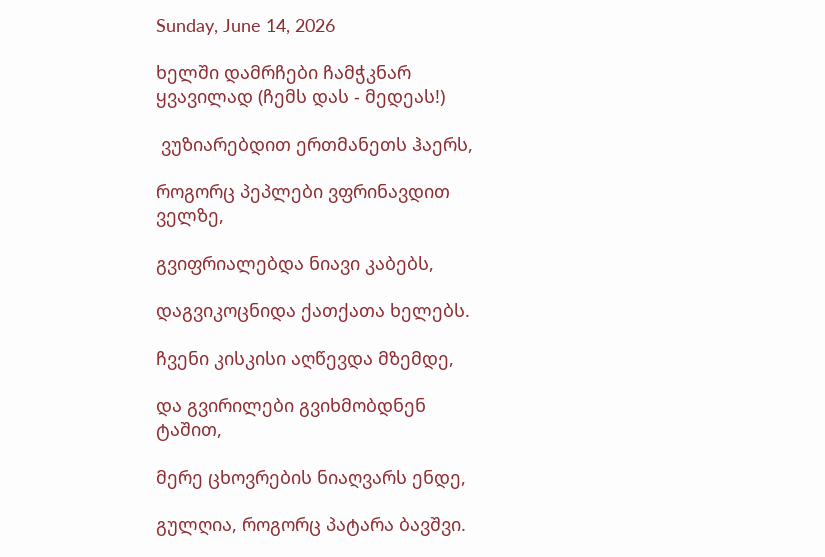Sunday, June 14, 2026

ხელში დამრჩები ჩამჭკნარ ყვავილად (ჩემს დას - მედეას!)

 ვუზიარებდით ერთმანეთს ჰაერს,

როგორც პეპლები ვფრინავდით ველზე,

გვიფრიალებდა ნიავი კაბებს,

დაგვიკოცნიდა ქათქათა ხელებს.

ჩვენი კისკისი აღწევდა მზემდე,

და გვირილები გვიხმობდნენ ტაშით,

მერე ცხოვრების ნიაღვარს ენდე,

გულღია, როგორც პატარა ბავშვი.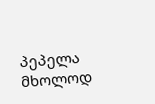პეპელა მხოლოდ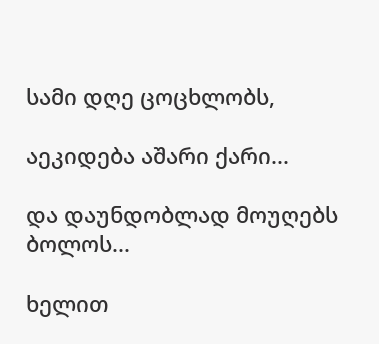სამი დღე ცოცხლობს,

აეკიდება აშარი ქარი...

და დაუნდობლად მოუღებს ბოლოს...

ხელით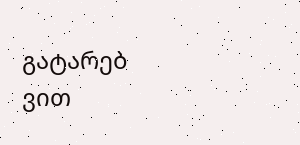გატარებ ვით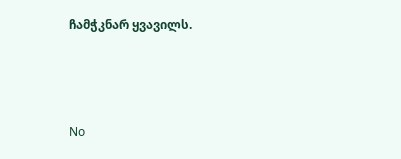ჩამჭკნარ ყვავილს.



No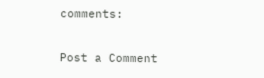comments:

Post a Comment